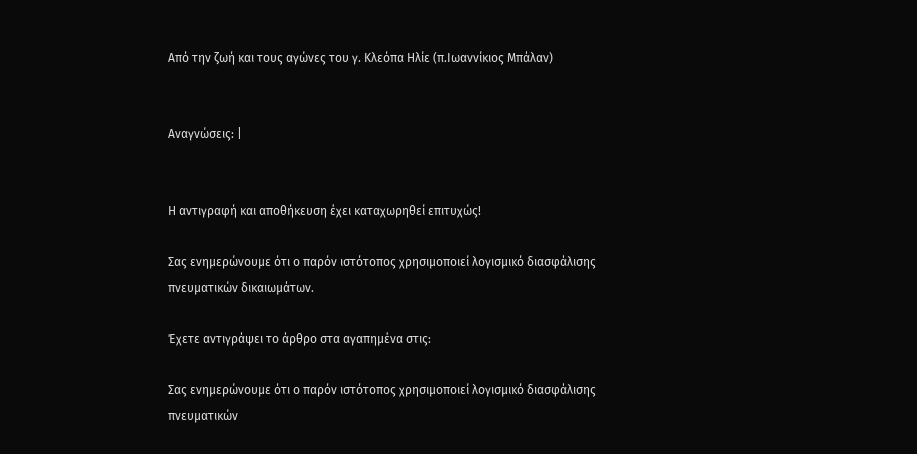Από την ζωή και τους αγώνες του γ. Κλεόπα Ηλίε (π.Ιωαννίκιος Μπάλαν)


Αναγνώσεις: |


Η αντιγραφή και αποθήκευση έχει καταχωρηθεί επιτυχώς!

Σας ενημερώνουμε ότι ο παρόν ιστότοπος χρησιμοποιεί λογισμικό διασφάλισης πνευματικών δικαιωμάτων.

Έχετε αντιγράψει το άρθρο στα αγαπημένα στις:

Σας ενημερώνουμε ότι ο παρόν ιστότοπος χρησιμοποιεί λογισμικό διασφάλισης πνευματικών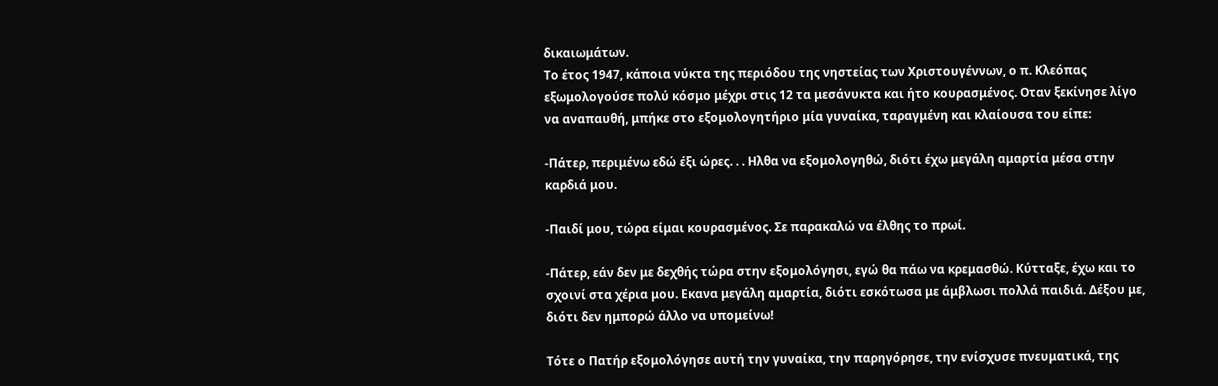δικαιωμάτων.
Το έτος 1947, κάποια νύκτα της περιόδου της νηστείας των Χριστουγέννων, ο π. Κλεόπας εξωμολογούσε πολύ κόσμο μέχρι στις 12 τα μεσάνυκτα και ήτο κουρασμένος. Οταν ξεκίνησε λίγο να αναπαυθή, μπήκε στο εξομολογητήριο μία γυναίκα, ταραγμένη και κλαίουσα του είπε:

-Πάτερ, περιμένω εδώ έξι ώρες. . . Ηλθα να εξομολογηθώ, διότι έχω μεγάλη αμαρτία μέσα στην καρδιά μου.

-Παιδί μου, τώρα είμαι κουρασμένος. Σε παρακαλώ να έλθης το πρωί.

-Πάτερ, εάν δεν με δεχθής τώρα στην εξομολόγησι, εγώ θα πάω να κρεμασθώ. Κύτταξε, έχω και το σχοινί στα χέρια μου. Εκανα μεγάλη αμαρτία, διότι εσκότωσα με άμβλωσι πολλά παιδιά. Δέξου με, διότι δεν ημπορώ άλλο να υπομείνω!

Τότε ο Πατήρ εξομολόγησε αυτή την γυναίκα, την παρηγόρησε, την ενίσχυσε πνευματικά, της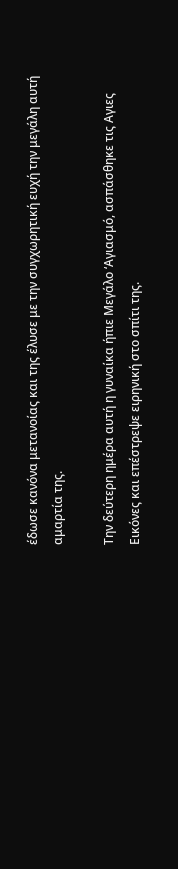έδωσε κανόνα μετανοίας και της έλυσε με την συγχωρητική ευχή την μεγάλη αυτή αμαρτία της.

Την δεύτερη ημέρα αυτή η γυναίκα ήπιε Μεγάλο ‘Αγιασμό, ασπάσθηκε τις Αγιες Εικόνες και επέστρεψε ειρηνική στο σπίτι της.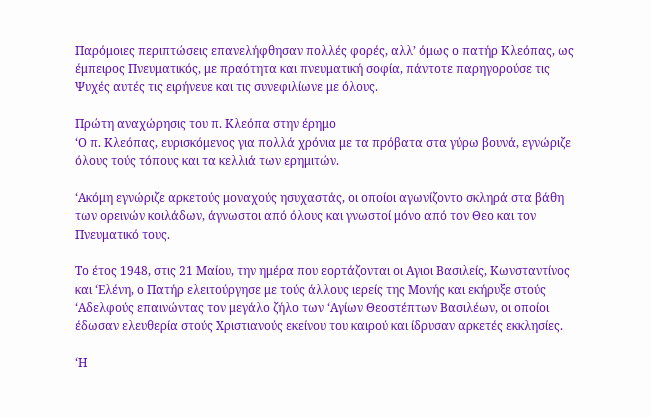Παρόμοιες περιπτώσεις επανελήφθησαν πολλές φορές, αλλ’ όμως ο πατήρ Κλεόπας, ως έμπειρος Πνευματικός, με πραότητα και πνευματική σοφία, πάντοτε παρηγορούσε τις Ψυχές αυτές τις ειρήνευε και τις συνεφιλίωνε με όλους.

Πρώτη αναχώρησις του π. Κλεόπα στην έρημο
‘Ο π. Κλεόπας, ευρισκόμενος για πολλά χρόνια με τα πρόβατα στα γύρω βουνά, εγνώριζε όλους τούς τόπους και τα κελλιά των ερημιτών.

‘Ακόμη εγνώριζε αρκετούς μοναχούς ησυχαστάς, οι οποίοι αγωνίζοντο σκληρά στα βάθη των ορεινών κοιλάδων, άγνωστοι από όλους και γνωστοί μόνο από τον Θεο και τον Πνευματικό τους.

Το έτος 1948, στις 21 Μαίου, την ημέρα που εορτάζονται οι Αγιοι Βασιλείς, Κωνσταντίνος και ‘Ελένη, ο Πατήρ ελειτούργησε με τούς άλλους ιερείς της Μονής και εκήρυξε στούς ‘Αδελφούς επαινώντας τον μεγάλο ζήλο των ‘Αγίων Θεοστέπτων Βασιλέων, οι οποίοι έδωσαν ελευθερία στούς Χριστιανούς εκείνου του καιρού και ίδρυσαν αρκετές εκκλησίες.

‘Η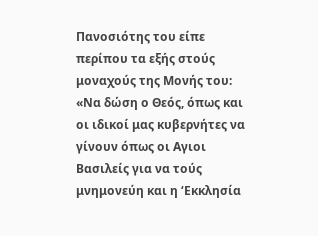Πανοσιότης του είπε περίπου τα εξής στούς μοναχούς της Μονής του: «Να δώση ο Θεός, όπως και οι ιδικοί μας κυβερνήτες να γίνουν όπως οι Αγιοι Βασιλείς για να τούς μνημονεύη και η ‘Εκκλησία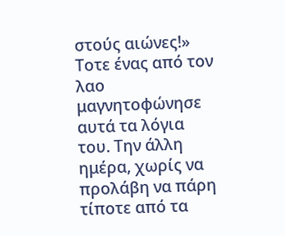στούς αιώνες!» Τοτε ένας από τον λαο μαγνητοφώνησε αυτά τα λόγια του. Την άλλη ημέρα, χωρίς να προλάβη να πάρη τίποτε από τα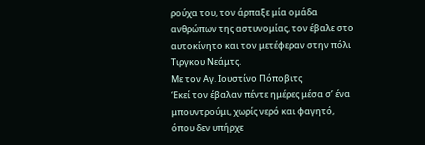ρούχα του, τον άρπαξε μία ομάδα ανθρώπων της αστυνομίας, τον έβαλε στο αυτοκίνητο και τον μετέφεραν στην πόλι Τιργκου Νεάμτς.
Με τον Αγ. Ιουστίνο Πόποβιτς
‘Εκεί τον έβαλαν πέντε ημέρες μέσα σ’ ένα μπουντρούμι, χωρίς νερό και φαγητό, όπου δεν υπήρχε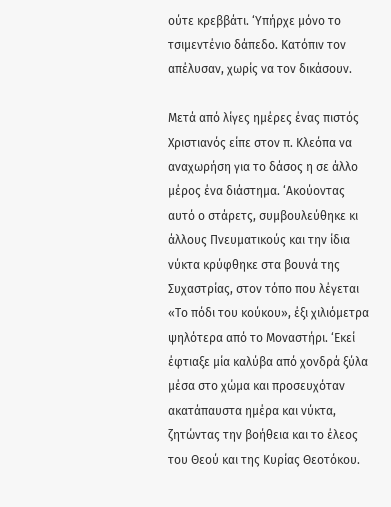ούτε κρεββάτι. ‘Υπήρχε μόνο το τσιμεντένιο δάπεδο. Κατόπιν τον απέλυσαν, χωρίς να τον δικάσουν.

Μετά από λίγες ημέρες ένας πιστός Χριστιανός είπε στον π. Κλεόπα να αναχωρήση για το δάσος η σε άλλο μέρος ένα διάστημα. ‘Ακούοντας αυτό ο στάρετς, συμβουλεύθηκε κι άλλους Πνευματικούς και την ίδια νύκτα κρύφθηκε στα βουνά της Συχαστρίας, στον τόπο που λέγεται «Το πόδι του κούκου», έξι χιλιόμετρα ψηλότερα από το Μοναστήρι. ‘Εκεί έφτιαξε μία καλύβα από χονδρά ξύλα μέσα στο χώμα και προσευχόταν ακατάπαυστα ημέρα και νύκτα, ζητώντας την βοήθεια και το έλεος του Θεού και της Κυρίας Θεοτόκου.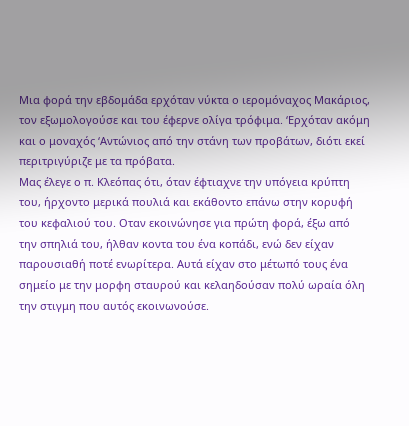Μια φορά την εβδομάδα ερχόταν νύκτα ο ιερομόναχος Μακάριος, τον εξωμολογούσε και του έφερνε ολίγα τρόφιμα. ‘Ερχόταν ακόμη και ο μοναχός ‘Αντώνιος από την στάνη των προβάτων, διότι εκεί περιτριγύριζε με τα πρόβατα.
Μας έλεγε ο π. Κλεόπας ότι, όταν έφτιαχνε την υπόγεια κρύπτη του, ήρχοντο μερικά πουλιά και εκάθοντο επάνω στην κορυφή του κεφαλιού του. Οταν εκοινώνησε για πρώτη φορά, έξω από την σπηλιά του, ήλθαν κοντα του ένα κοπάδι, ενώ δεν είχαν παρουσιαθή ποτέ ενωρίτερα. Αυτά είχαν στο μέτωπό τους ένα σημείο με την μορφη σταυρού και κελαηδούσαν πολύ ωραία όλη την στιγμη που αυτός εκοινωνούσε.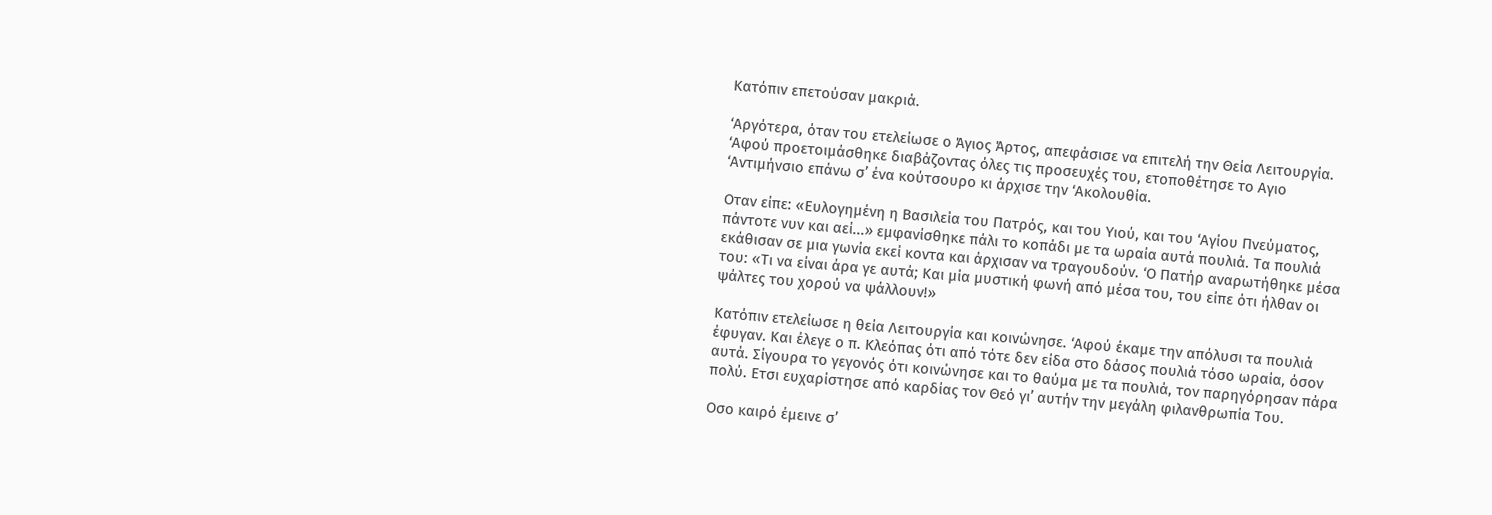Κατόπιν επετούσαν μακριά.

‘Αργότερα, όταν του ετελείωσε ο Άγιος Άρτος, απεφάσισε να επιτελή την Θεία Λειτουργία. ‘Αφού προετοιμάσθηκε διαβάζοντας όλες τις προσευχές του, ετοποθέτησε το Αγιο ‘Αντιμήνσιο επάνω σ’ ένα κούτσουρο κι άρχισε την ‘Ακολουθία.

Οταν είπε: «Ευλογημένη η Βασιλεία του Πατρός, και του Υιού, και του ‘Αγίου Πνεύματος, πάντοτε νυν και αεί...» εμφανίσθηκε πάλι το κοπάδι με τα ωραία αυτά πουλιά. Τα πουλιά εκάθισαν σε μια γωνία εκεί κοντα και άρχισαν να τραγουδούν. ‘Ο Πατήρ αναρωτήθηκε μέσα του: «Τι να είναι άρα γε αυτά; Και μία μυστική φωνή από μέσα του, του είπε ότι ήλθαν οι ψάλτες του χορού να ψάλλουν!»

Κατόπιν ετελείωσε η θεία Λειτουργία και κοινώνησε. ‘Αφού έκαμε την απόλυσι τα πουλιά έφυγαν. Και έλεγε ο π. Κλεόπας ότι από τότε δεν είδα στο δάσος πουλιά τόσο ωραία, όσον αυτά. Σίγουρα το γεγονός ότι κοινώνησε και το θαύμα με τα πουλιά, τον παρηγόρησαν πάρα πολύ. Ετσι ευχαρίστησε από καρδίας τον Θεό γι’ αυτήν την μεγάλη φιλανθρωπία Του.

Οσο καιρό έμεινε σ’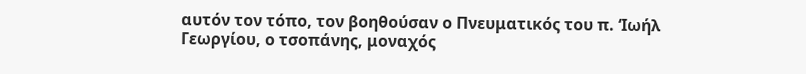αυτόν τον τόπο, τον βοηθούσαν ο Πνευματικός του π. ‘Ιωήλ Γεωργίου, ο τσοπάνης, μοναχός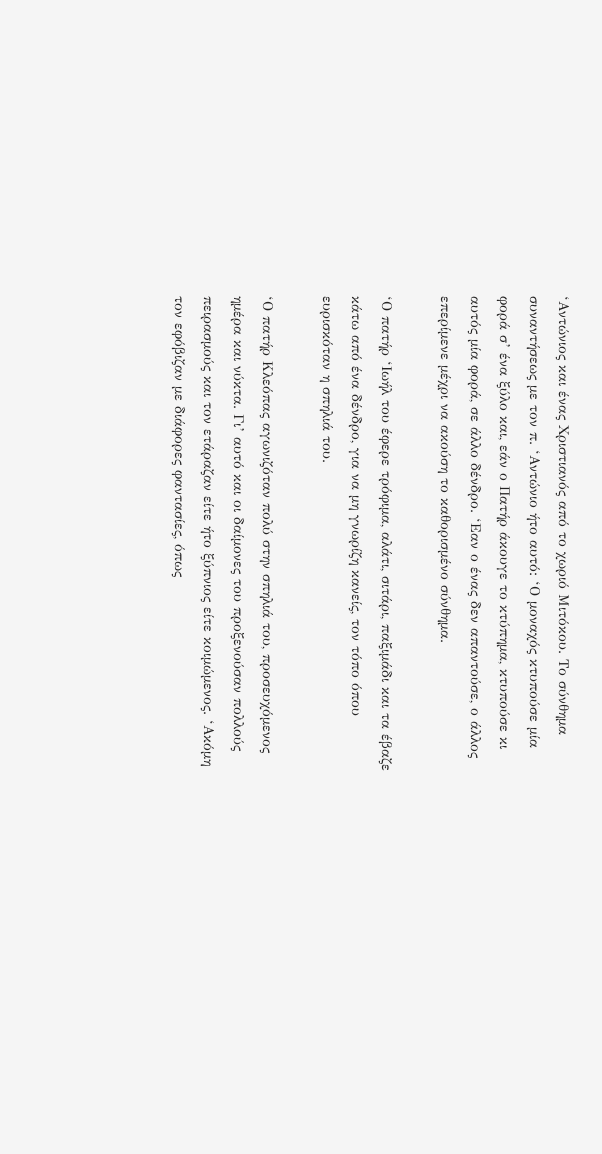‘Αντώνιος και ένας Χριστιανός από το χωριό Μιτόκου. Το σύνθημα συναντήσεως με τον π. ‘Αντώνιο ήτο αυτό: ‘Ο μοναχός κτυπούσε μία φορά σ’ ένα ξύλο και, εάν ο Πατήρ άκουγε το κτύπημα, κτυπούσε κι αυτός μία φορά, σε άλλο δένδρο. ‘Εαν ο ένας δεν απαντούσε, ο άλλος επερίμενε μέχρι να ακούση το καθορισμένο σύνθημα.

‘Ο πατήρ ‘Ιωήλ του έφερε τρόφιμα, αλάτι, σιτάρι, παξιμάδι και τα έβαζε κάτω από ένα δένδρο, για να μη γνωρίζη κανείς, τον τόπο όπου ευρισκόταν η σπηλιά του.

‘Ο πατήρ Κλεόπας αγωνιζόταν πολύ στην σπηλιά του, προσευχόμενος ημέρα και νύκτα. Γι’ αυτό και οι δαίμονες του προξενούσαν πολλούς πειρασμούς και τον ετάραζαν είτε ήτο ξύπνιος είτε κοιμώμενος. ‘Ακόμη τον εφόβιζαν με διάφορες φαντασίες, όπως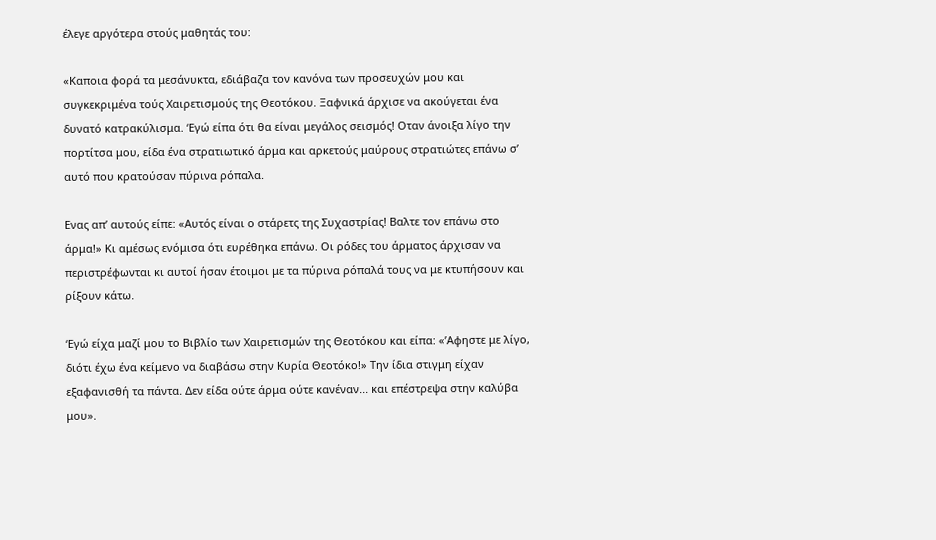έλεγε αργότερα στούς μαθητάς του:

«Καποια φορά τα μεσάνυκτα, εδιάβαζα τον κανόνα των προσευχών μου και συγκεκριμένα τούς Χαιρετισμούς της Θεοτόκου. Ξαφνικά άρχισε να ακούγεται ένα δυνατό κατρακύλισμα. ‘Εγώ είπα ότι θα είναι μεγάλος σεισμός! Οταν άνοιξα λίγο την πορτίτσα μου, είδα ένα στρατιωτικό άρμα και αρκετούς μαύρους στρατιώτες επάνω σ’ αυτό που κρατούσαν πύρινα ρόπαλα.

Ενας απ’ αυτούς είπε: «Αυτός είναι ο στάρετς της Συχαστρίας! Βαλτε τον επάνω στο άρμα!» Κι αμέσως ενόμισα ότι ευρέθηκα επάνω. Οι ρόδες του άρματος άρχισαν να περιστρέφωνται κι αυτοί ήσαν έτοιμοι με τα πύρινα ρόπαλά τους να με κτυπήσουν και ρίξουν κάτω.

‘Εγώ είχα μαζί μου το Βιβλίο των Χαιρετισμών της Θεοτόκου και είπα: «’Αφηστε με λίγο, διότι έχω ένα κείμενο να διαβάσω στην Κυρία Θεοτόκο!» Την ίδια στιγμη είχαν εξαφανισθή τα πάντα. Δεν είδα ούτε άρμα ούτε κανέναν... και επέστρεψα στην καλύβα μου».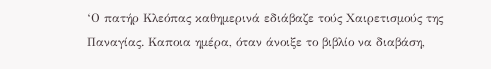‘Ο πατήρ Κλεόπας καθημερινά εδιάβαζε τούς Χαιρετισμούς της Παναγίας. Καποια ημέρα, όταν άνοιξε το βιβλίο να διαβάση,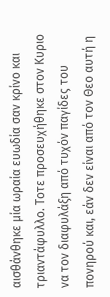αισθάνθηκε μία ωραία ευωδία σαν κρίνο και τριαντάφυλλο. Τοτε προσευχήθηκε στον Κυριο να τον διαφυλάξη από τυχόν παγίδες του πονηρού και, εάν δεν είναι από τον Θεο αυτή η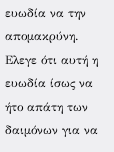ευωδία να την απομακρύνη. Ελεγε ότι αυτή η ευωδία ίσως να ήτο απάτη των δαιμόνων για να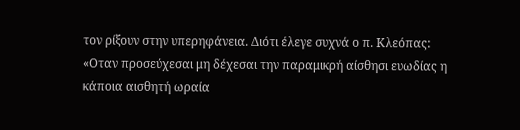τον ρίξουν στην υπερηφάνεια. Διότι έλεγε συχνά ο π. Κλεόπας: «Οταν προσεύχεσαι μη δέχεσαι την παραμικρή αίσθησι ευωδίας η κάποια αισθητή ωραία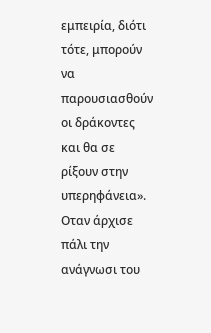εμπειρία, διότι τότε, μπορούν να παρουσιασθούν οι δράκοντες και θα σε ρίξουν στην υπερηφάνεια». Οταν άρχισε πάλι την ανάγνωσι του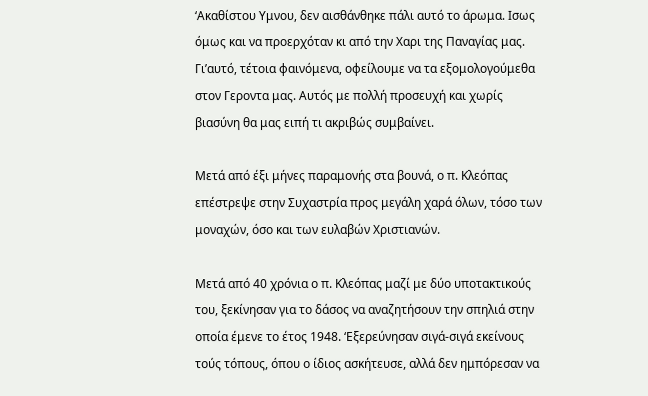‘Ακαθίστου Υμνου, δεν αισθάνθηκε πάλι αυτό το άρωμα. Ισως όμως και να προερχόταν κι από την Χαρι της Παναγίας μας. Γι’αυτό, τέτοια φαινόμενα, οφείλουμε να τα εξομολογούμεθα στον Γεροντα μας. Αυτός με πολλή προσευχή και χωρίς βιασύνη θα μας ειπή τι ακριβώς συμβαίνει.

Μετά από έξι μήνες παραμονής στα βουνά, ο π. Κλεόπας επέστρεψε στην Συχαστρία προς μεγάλη χαρά όλων, τόσο των μοναχών, όσο και των ευλαβών Χριστιανών.

Μετά από 40 χρόνια ο π. Κλεόπας μαζί με δύο υποτακτικούς του, ξεκίνησαν για το δάσος να αναζητήσουν την σπηλιά στην οποία έμενε το έτος 1948. ‘Εξερεύνησαν σιγά-σιγά εκείνους τούς τόπους, όπου ο ίδιος ασκήτευσε, αλλά δεν ημπόρεσαν να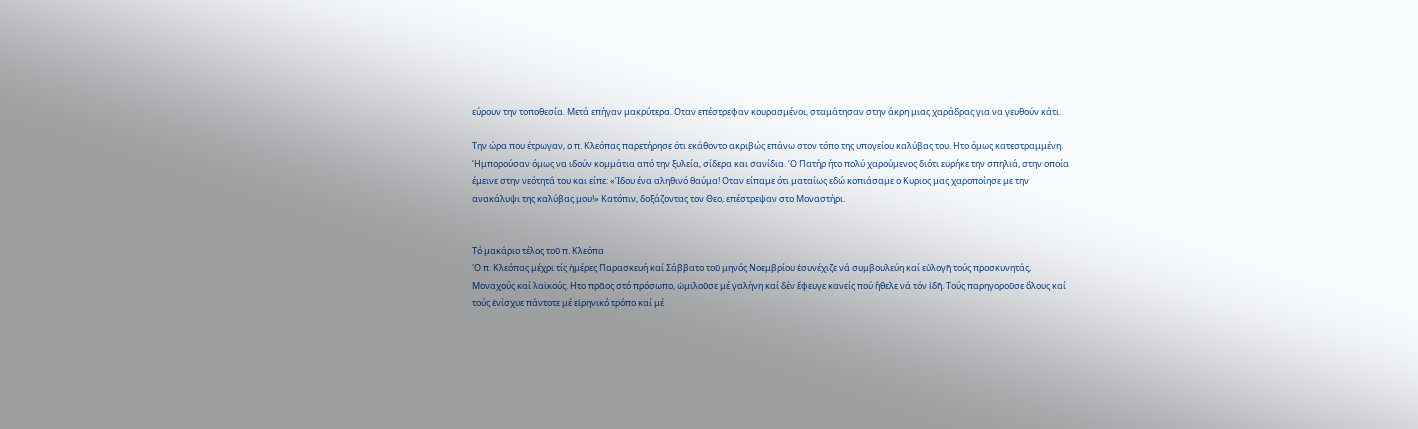εύρουν την τοποθεσία. Μετά επήγαν μακρύτερα. Οταν επέστρεφαν κουρασμένοι, σταμάτησαν στην άκρη μιας χαράδρας για να γευθούν κάτι.

Την ώρα που έτρωγαν, ο π. Κλεόπας παρετήρησε ότι εκάθοντο ακριβώς επάνω στον τόπο της υπογείου καλύβας του. Ητο όμως κατεστραμμένη. ‘Ημπορούσαν όμως να ιδούν κομμάτια από την ξυλεία, σίδερα και σανίδια. ‘Ο Πατήρ ήτο πολύ χαρούμενος διότι ευρήκε την σπηλιά, στην οποία έμεινε στην νεότητά του και είπε: «’Ιδου ένα αληθινό θαύμα! Οταν είπαμε ότι ματαίως εδώ κοπιάσαμε ο Κυριος μας χαροποίησε με την ανακάλυψι της καλύβας μου!» Κατόπιν, δοξάζοντας τον Θεο, επέστρεψαν στο Μοναστήρι.


Τό μακάριο τέλος τοῦ π. Κλεόπα
'Ο π. Κλεόπας μέχρι τίς ἡμέρες Παρασκευή καί Σάββατο τοῦ μηνός Νοεμβρίου ἐσυνέχιζε νά συμβουλεύη καί εὐλογῆ τούς προσκυνητάς, Μοναχούς καί λαϊκούς. Ητο πρᾶος στό πρόσωπο, ὡμιλοῦσε μέ γαλήνη καί δέν ἔφευγε κανείς πού ἤθελε νά τόν ἰδῆ. Τούς παρηγοροῦσε ὅλους καί τούς ἐνίσχυε πάντοτε μέ εἰρηνικό τρόπο καί μέ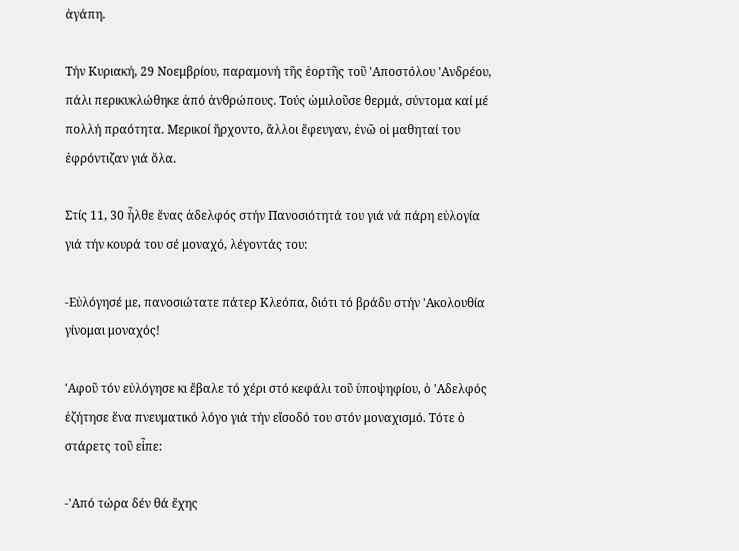ἀγάπη.

Τήν Κυριακή, 29 Νοεμβρίου, παραμονή τῆς ἑορτῆς τοῦ 'Αποστόλου 'Ανδρέου, πάλι περικυκλώθηκε ἀπό ἀνθρώπους. Τούς ὡμιλοῦσε θερμά, σύντομα καί μέ πολλή πραότητα. Μερικοί ἤρχοντο, ἄλλοι ἔφευγαν, ἐνῶ οἱ μαθηταί του ἐφρόντιζαν γιά ὅλα.

Στίς 11, 30 ἦλθε ἕνας ἀδελφός στήν Πανοσιότητά του γιά νά πάρη εὐλογία γιά τήν κουρά του σέ μοναχό, λέγοντάς του:

-Εὐλόγησέ με, πανοσιώτατε πάτερ Κλεόπα, διότι τό βράδυ στήν 'Ακολουθία γίνομαι μοναχός!

'Αφοῦ τόν εὐλόγησε κι ἔβαλε τό χέρι στό κεφάλι τοῦ ὑποψηφίου, ὁ 'Αδελφός ἐζήτησε ἕνα πνευματικό λόγο γιά τήν εἴσοδό του στόν μοναχισμό. Τότε ὁ στάρετς τοῦ εἶπε:

-'Από τώρα δέν θά ἔχης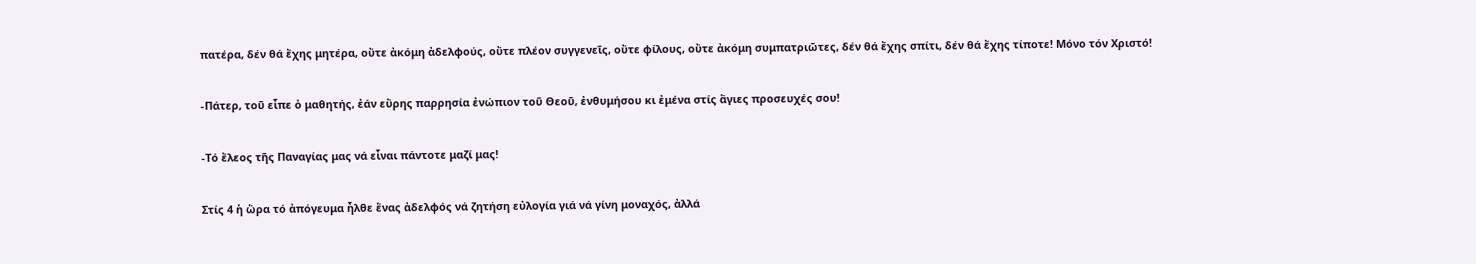πατέρα, δέν θά ἔχης μητέρα, οὔτε ἀκόμη ἀδελφούς, οὔτε πλέον συγγενεῖς, οὔτε φίλους, οὔτε ἀκόμη συμπατριῶτες, δέν θά ἔχης σπίτι, δέν θά ἔχης τίποτε! Μόνο τόν Χριστό!

-Πάτερ, τοῦ εἶπε ὁ μαθητής, ἐάν εὕρης παρρησία ἐνώπιον τοῦ Θεοῦ, ἐνθυμήσου κι ἐμένα στίς ἅγιες προσευχές σου!

-Τό ἔλεος τῆς Παναγίας μας νά εἶναι πάντοτε μαζί μας!

Στίς 4 ἡ ὥρα τό ἀπόγευμα ἦλθε ἕνας ἀδελφός νά ζητήση εὐλογία γιά νά γίνη μοναχός, ἀλλά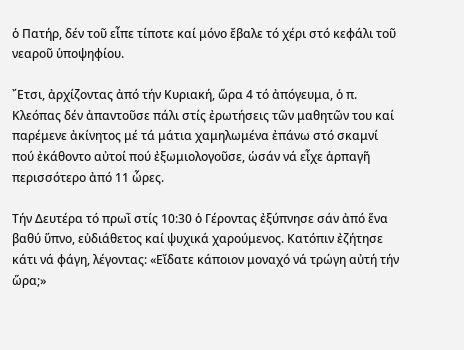ὁ Πατήρ, δέν τοῦ εἶπε τίποτε καί μόνο ἔβαλε τό χέρι στό κεφάλι τοῦ νεαροῦ ὑποψηφίου.

῎Ετσι, ἀρχίζοντας ἀπό τήν Κυριακή, ὥρα 4 τό ἀπόγευμα, ὁ π. Κλεόπας δέν ἀπαντοῦσε πάλι στίς ἐρωτήσεις τῶν μαθητῶν του καί παρέμενε ἀκίνητος μέ τά μάτια χαμηλωμένα ἐπάνω στό σκαμνί πού ἐκάθοντο αὐτοί πού ἐξωμιολογοῦσε, ὡσάν νά εἶχε ἁρπαγῆ περισσότερο ἀπό 11 ὧρες.

Τήν Δευτέρα τό πρωῒ στίς 10:30 ὁ Γέροντας ἐξύπνησε σάν ἀπό ἕνα βαθύ ὕπνο, εὐδιάθετος καί ψυχικά χαρούμενος. Κατόπιν ἐζήτησε κάτι νά φάγη, λέγοντας: «Εἴδατε κάποιον μοναχό νά τρώγη αὐτή τήν ὥρα;»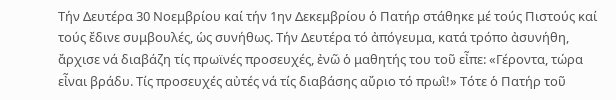Τήν Δευτέρα 30 Νοεμβρίου καί τήν 1ην Δεκεμβρίου ὁ Πατήρ στάθηκε μέ τούς Πιστούς καί τούς ἔδινε συμβουλές, ὡς συνήθως. Τήν Δευτέρα τό ἀπόγευμα, κατά τρόπο ἀσυνήθη, ἄρχισε νά διαβάζη τίς πρωϊνές προσευχές, ἐνῶ ὁ μαθητής του τοῦ εἶπε: «Γέροντα, τώρα εἶναι βράδυ. Τίς προσευχές αὐτές νά τίς διαβάσης αὔριο τό πρωῒ!» Τότε ὁ Πατήρ τοῦ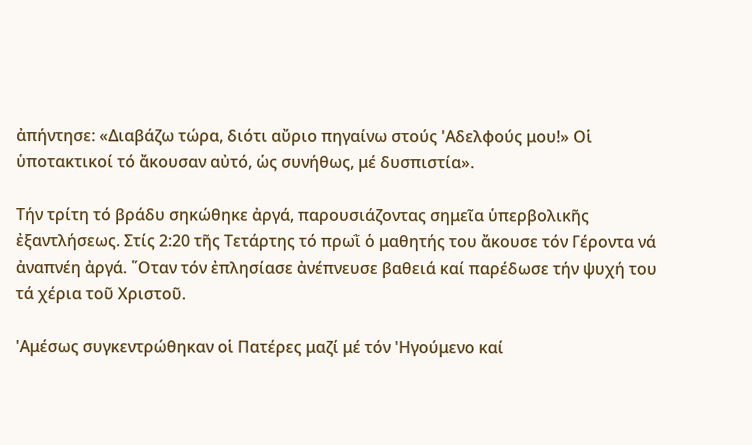ἀπήντησε: «Διαβάζω τώρα, διότι αὔριο πηγαίνω στούς 'Αδελφούς μου!» Οἱ ὑποτακτικοί τό ἄκουσαν αὐτό, ὡς συνήθως, μέ δυσπιστία».

Τήν τρίτη τό βράδυ σηκώθηκε ἀργά, παρουσιάζοντας σημεῖα ὑπερβολικῆς ἐξαντλήσεως. Στίς 2:20 τῆς Τετάρτης τό πρωῒ ὁ μαθητής του ἄκουσε τόν Γέροντα νά ἀναπνέη ἀργά. ῞Οταν τόν ἐπλησίασε ἀνέπνευσε βαθειά καί παρέδωσε τήν ψυχή του τά χέρια τοῦ Χριστοῦ.

'Αμέσως συγκεντρώθηκαν οἱ Πατέρες μαζί μέ τόν 'Ηγούμενο καί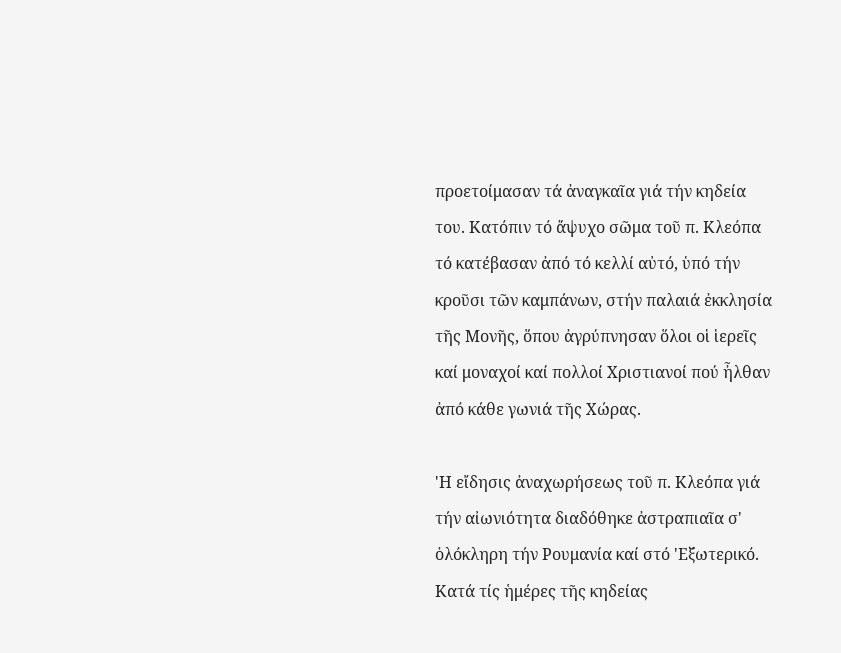προετοίμασαν τά ἀναγκαῖα γιά τήν κηδεία του. Κατόπιν τό ἄψυχο σῶμα τοῦ π. Κλεόπα τό κατέβασαν ἀπό τό κελλί αὐτό, ὑπό τήν κροῦσι τῶν καμπάνων, στήν παλαιά ἐκκλησία τῆς Μονῆς, ὅπου ἀγρύπνησαν ὅλοι οἱ ἱερεῖς καί μοναχοί καί πολλοί Χριστιανοί πού ἦλθαν ἀπό κάθε γωνιά τῆς Χώρας.

'Η εἴδησις ἀναχωρήσεως τοῦ π. Κλεόπα γιά τήν αἰωνιότητα διαδόθηκε ἀστραπιαῖα σ' ὁλόκληρη τήν Ρουμανία καί στό 'Εξωτερικό. Κατά τίς ἡμέρες τῆς κηδείας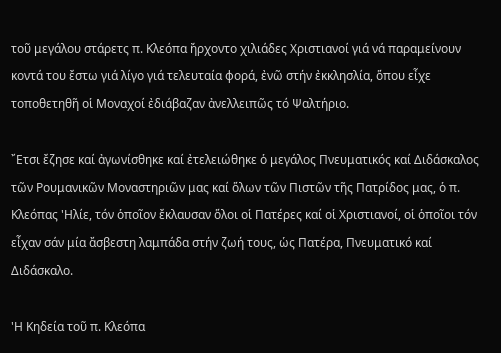τοῦ μεγάλου στάρετς π. Κλεόπα ἤρχοντο χιλιάδες Χριστιανοί γιά νά παραμείνουν κοντά του ἔστω γιά λίγο γιά τελευταία φορά, ἐνῶ στήν ἐκκλησλία, ὅπου εἶχε τοποθετηθῆ οἱ Μοναχοί ἐδιάβαζαν ἀνελλειπῶς τό Ψαλτήριο.

῎Ετσι ἔζησε καί ἀγωνίσθηκε καί ἐτελειώθηκε ὁ μεγάλος Πνευματικός καί Διδάσκαλος τῶν Ρουμανικῶν Μοναστηριῶν μας καί ὅλων τῶν Πιστῶν τῆς Πατρίδος μας, ὁ π. Κλεόπας 'Ηλίε, τόν ὁποῖον ἔκλαυσαν ὅλοι οἱ Πατέρες καί οἱ Χριστιανοί, οἱ ὁποῖοι τόν εἶχαν σάν μία ἄσβεστη λαμπάδα στήν ζωή τους, ὡς Πατέρα, Πνευματικό καί Διδάσκαλο.

'Η Κηδεία τοῦ π. Κλεόπα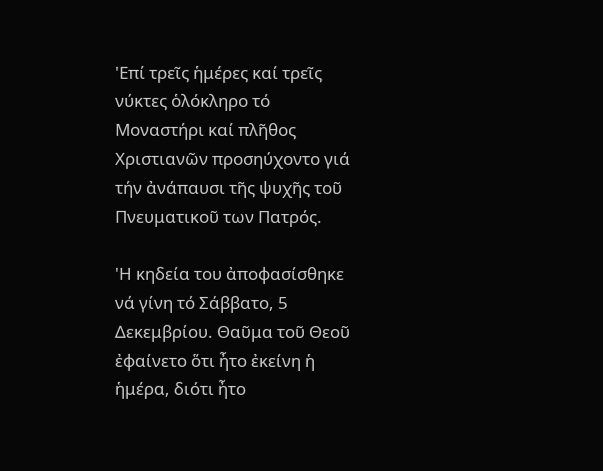'Επί τρεῖς ἡμέρες καί τρεῖς νύκτες ὁλόκληρο τό Μοναστήρι καί πλῆθος Χριστιανῶν προσηύχοντο γιά τήν ἀνάπαυσι τῆς ψυχῆς τοῦ Πνευματικοῦ των Πατρός.

'Η κηδεία του ἀποφασίσθηκε νά γίνη τό Σάββατο, 5 Δεκεμβρίου. Θαῦμα τοῦ Θεοῦ ἐφαίνετο ὅτι ἦτο ἐκείνη ἡ ἡμέρα, διότι ἦτο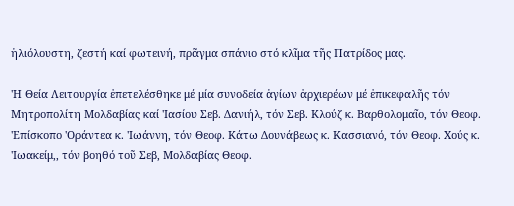ἡλιόλουστη, ζεστή καί φωτεινή, πρᾶγμα σπάνιο στό κλῖμα τῆς Πατρίδος μας.

'Η Θεία Λειτουργία ἐπετελέσθηκε μέ μία συνοδεία ἁγίων ἀρχιερέων μέ ἐπικεφαλῆς τόν Μητροπολίτη Μολδαβίας καί 'Ιασίου Σεβ. Δανιήλ, τόν Σεβ. Κλούζ κ. Βαρθολομαῖο, τόν Θεοφ. 'Επίσκοπο 'Οράντεα κ. 'Ιωάννη, τόν Θεοφ. Κάτω Δουνάβεως κ. Κασσιανό, τόν Θεοφ. Χούς κ. 'Ιωακείμ,, τόν βοηθό τοῦ Σεβ, Μολδαβίας Θεοφ.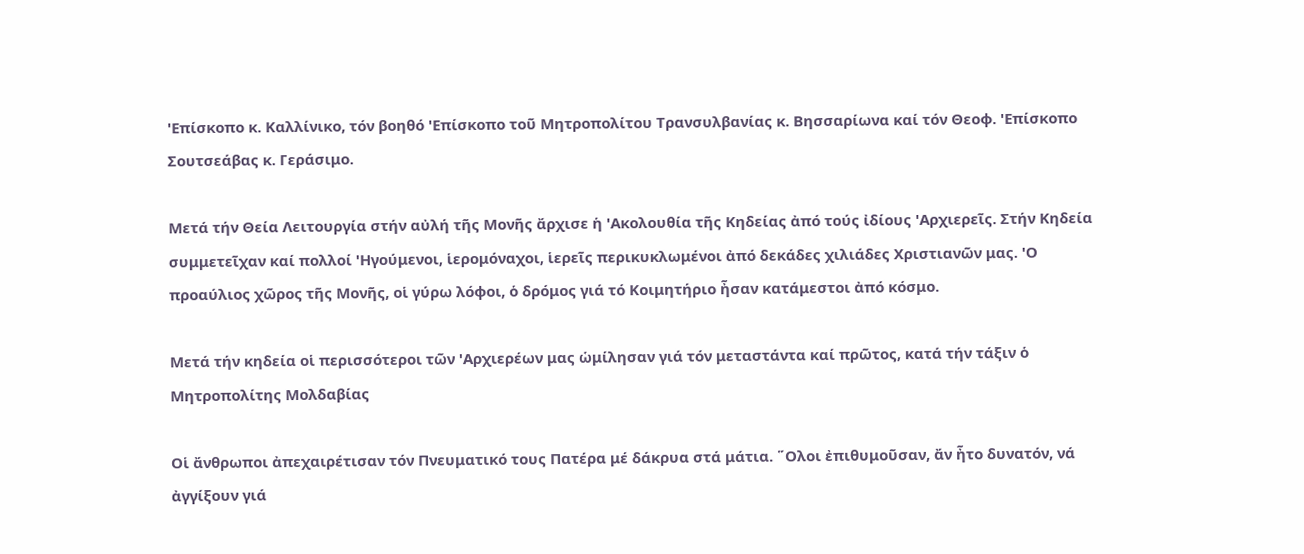'Επίσκοπο κ. Καλλίνικο, τόν βοηθό 'Επίσκοπο τοῦ Μητροπολίτου Τρανσυλβανίας κ. Βησσαρίωνα καί τόν Θεοφ. 'Επίσκοπο Σουτσεάβας κ. Γεράσιμο.

Μετά τήν Θεία Λειτουργία στήν αὐλή τῆς Μονῆς ἄρχισε ἡ 'Ακολουθία τῆς Κηδείας ἀπό τούς ἰδίους 'Αρχιερεῖς. Στήν Κηδεία συμμετεῖχαν καί πολλοί 'Ηγούμενοι, ἱερομόναχοι, ἱερεῖς περικυκλωμένοι ἀπό δεκάδες χιλιάδες Χριστιανῶν μας. 'Ο προαύλιος χῶρος τῆς Μονῆς, οἱ γύρω λόφοι, ὁ δρόμος γιά τό Κοιμητήριο ἦσαν κατάμεστοι ἀπό κόσμο.

Μετά τήν κηδεία οἱ περισσότεροι τῶν 'Αρχιερέων μας ὡμίλησαν γιά τόν μεταστάντα καί πρῶτος, κατά τήν τάξιν ὁ Μητροπολίτης Μολδαβίας

Οἱ ἄνθρωποι ἀπεχαιρέτισαν τόν Πνευματικό τους Πατέρα μέ δάκρυα στά μάτια. ῞Ολοι ἐπιθυμοῦσαν, ἄν ἦτο δυνατόν, νά ἀγγίξουν γιά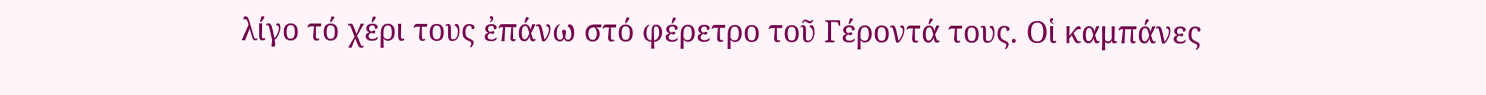λίγο τό χέρι τους ἐπάνω στό φέρετρο τοῦ Γέροντά τους. Οἱ καμπάνες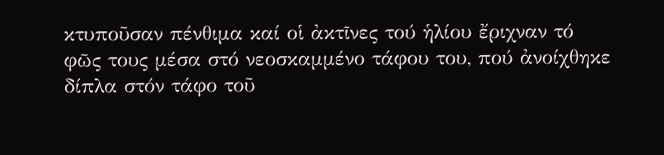κτυποῦσαν πένθιμα καί οἱ ἀκτῖνες τού ἡλίου ἔριχναν τό φῶς τους μέσα στό νεοσκαμμένο τάφου του, πού ἀνοίχθηκε δίπλα στόν τάφο τοῦ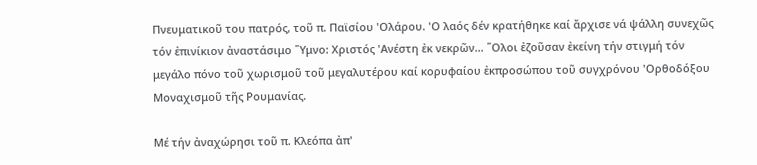Πνευματικοῦ του πατρός, τοῦ π. Παϊσίου 'Ολάρου. 'Ο λαός δέν κρατήθηκε καί ἄρχισε νά ψάλλη συνεχῶς τόν ἐπινίκιον ἀναστάσιμο ῞Υμνο: Χριστός 'Ανέστη ἐκ νεκρῶν... ῞Ολοι ἐζοῦσαν ἐκείνη τήν στιγμή τόν μεγάλο πόνο τοῦ χωρισμοῦ τοῦ μεγαλυτέρου καί κορυφαίου ἐκπροσώπου τοῦ συγχρόνου 'Ορθοδόξου Μοναχισμοῦ τῆς Ρουμανίας.

Μέ τήν ἀναχώρησι τοῦ π. Κλεόπα ἀπ'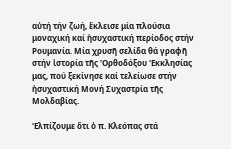αὐτή τήν ζωή, ἔκλεισε μία πλούσια μοναχική καί ἡσυχαστική περίοδος στήν Ρουμανία. Μία χρυσῆ σελίδα θά γραφῆ στήν ἱστορία τῆς 'Ορθοδόξου 'Εκκλησίας μας, πού ξεκίνησε καί τελείωσε στήν ἡσυχαστική Μονή Συχαστρία τῆς Μολδαβίας.

'Ελπίζουμε ὅτι ὁ π. Κλεόπας στά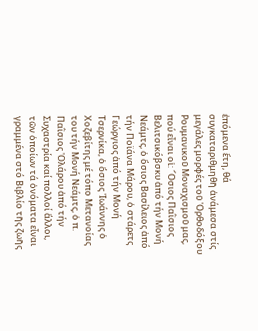ἑπόμενα ἔτη, θά συγκαταριθμηθῆ ἀνάμεσα στίς μεγάλες μορφές τοῦ 'Ορθοδόξου Ρουμανικοῦ Μοναχισμοῦ μας, πού εἶναι οἱ: ῞Οσιος Παῒσιος Βελιτσικόβσκυ ἀπό τήν Μονή Νεάμτς, ὁ ὅσιος Βασίλειος ἀπό τήν Ποϊάνα Μάρου, ὁ στάρετς Γεώργιος ἀπό τήν Μονή Τσερνίκα, ὁ ὅσιος 'Ιωάννης ὁ Χοζεβίτης μέ τόπο Μετανοίας του τήν Μονή Νεάμτς, ὁ π. Παῒσιος 'Ολάρου ἀπό τήν Συχαστρία καί πολλοί ἄλλοι, τῶν ὁποίων τά ὀνόματα εἶναι γραμμένα στό Βιβλίο τῆς ζωῆς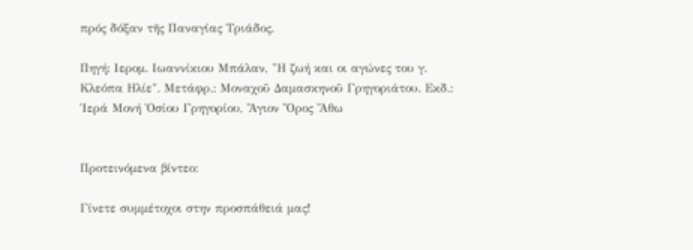πρός δόξαν τῆς Παναγίας Τριάδος.

Πηγή: Ιερομ. Ιωαννίκιου Μπάλαν, "Η ζωή και οι αγώνες του γ. Κλεόπα Ηλίε". Μετάφρ.: Μοναχοῦ Δαμασκηνοῦ Γρηγοριάτου. Εκδ.: Ἱερά Μονή Ὁσίου Γρηγορίου, Ἅγιον Ὅρος Ἄθω


Προτεινόμενα βίντεο:

Γίνετε συμμέτοχοι στην προσπάθειά μας!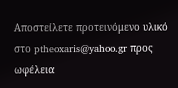Αποστείλετε προτεινόμενο υλικό στο ptheoxaris@yahoo.gr προς ωφέλεια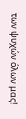των ψυχών όλων μας!